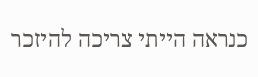כנראה הייתי צריכה להיזכר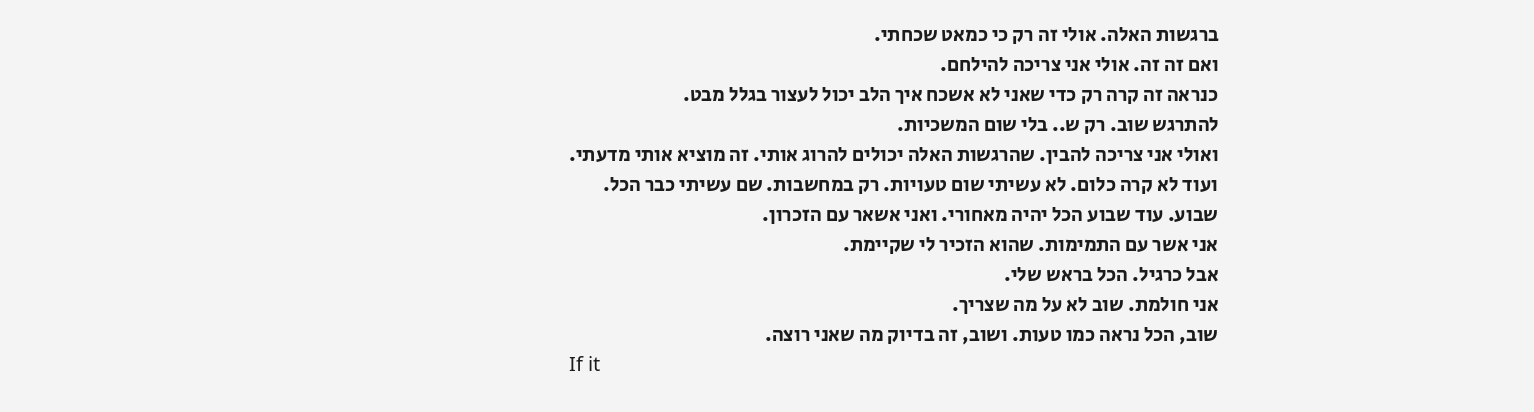ברגשות האלה. אולי זה רק כי כמאט שכחתי.
ואם זה זה. אולי אני צריכה להילחם.
כנראה זה קרה רק כדי שאני לא אשכח איך הלב יכול לעצור בגלל מבט.
להתרגש שוב. רק ש.. בלי שום המשכיות.
ואולי אני צריכה להבין. שהרגשות האלה יכולים להרוג אותי. זה מוציא אותי מדעתי.
ועוד לא קרה כלום. לא עשיתי שום טעויות. רק במחשבות. שם עשיתי כבר הכל.
שבוע. עוד שבוע הכל יהיה מאחורי. ואני אשאר עם הזכרון.
אני אשר עם התמימות. שהוא הזכיר לי שקיימת.
אבל כרגיל. הכל בראש שלי.
אני חולמת. שוב לא על מה שצריך.
שוב, הכל נראה כמו טעות. ושוב, זה בדיוק מה שאני רוצה.
If it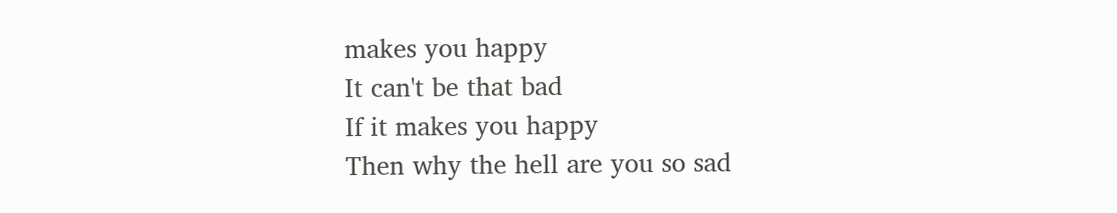makes you happy
It can't be that bad
If it makes you happy
Then why the hell are you so sad